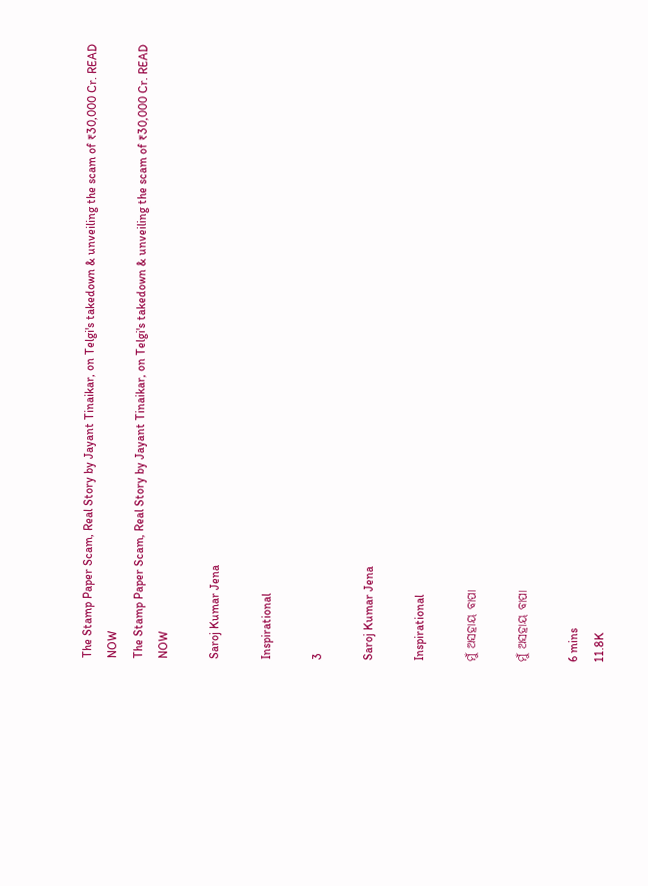The Stamp Paper Scam, Real Story by Jayant Tinaikar, on Telgi's takedown & unveiling the scam of ₹30,000 Cr. READ NOW
The Stamp Paper Scam, Real Story by Jayant Tinaikar, on Telgi's takedown & unveiling the scam of ₹30,000 Cr. READ NOW

Saroj Kumar Jena

Inspirational

3

Saroj Kumar Jena

Inspirational

ମୁଁ ଅସହାୟ ବାପା

ମୁଁ ଅସହାୟ ବାପା

6 mins
11.8K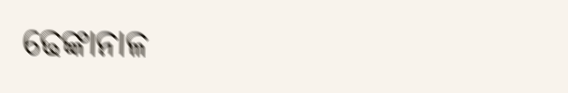ଢେଙ୍କାନାଳ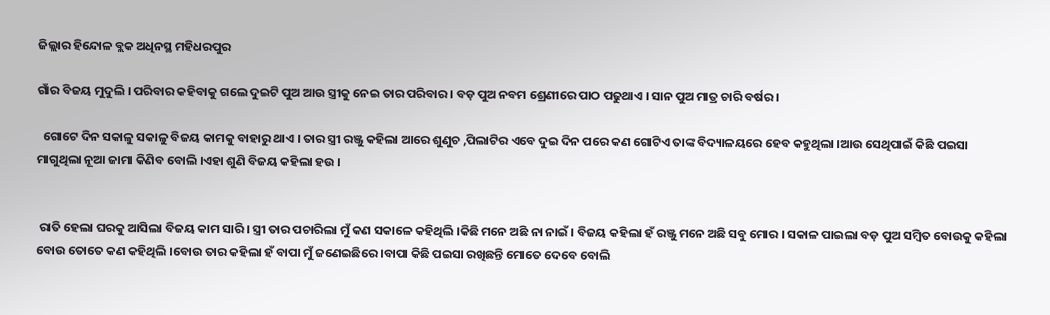ଜିଲ୍ଲାର ହିନ୍ଦୋଳ ବ୍ଲକ ଅଧିନସ୍ଥ ମହିଧରପୁର

ଗାଁର ବିଜୟ ମୁଦୁଲି । ପରିବାର କହିବାକୁ ଗଲେ ଦୁଇଟି ପୁଅ ଆଉ ସ୍ତ୍ରୀକୁ ନେଇ ତାର ପରିବାର । ବଡ଼ ପୁଅ ନବମ ଶ୍ରେଣୀରେ ପାଠ ପଢୁଥାଏ । ସାନ ପୁଅ ମାତ୍ର ଚାରି ବର୍ଷର ।

  ଗୋଟେ ଦିନ ସକାଳୁ ସକାଳୁ ବିଜୟ କାମକୁ ବାହାରୁ ଥାଏ । ତାର ସ୍ତ୍ରୀ ରଞ୍ଜୁ କହିଲା ଆରେ ଶୁଣୁଚ ,ପିଲାଟିର ଏବେ ଦୁଇ ଦିନ ପରେ କଣ ଗୋଟିଏ ତାଙ୍କ ବିଦ୍ୟାଳୟରେ ହେବ କହୁଥିଲା ।ଆଉ ସେଥିପାଇଁ କିଛି ପଇସା ମାଗୁଥିଲା ନୂଆ ଜାମା କିଣିବ ବୋଲି ।ଏହା ଶୁଣି ବିଜୟ କହିଲା ହଉ ।


 ରାତି ହେଲା ଘରକୁ ଆସିଲା ବିଜୟ କାମ ସାରି । ସ୍ତ୍ରୀ ତାର ପଚାରିଲା ମୁଁ କଣ ସକାଳେ କହିଥିଲି ।କିଛି ମନେ ଅଛି ନା ନାଇଁ । ବିଜୟ କହିଲା ହଁ ରଞ୍ଜୁ ମନେ ଅଛି ସବୁ ମୋର । ସକାଳ ପାଇଲା ବଡ଼ ପୁଅ ସମ୍ବିତ ବୋଉକୁ କହିଲା ବୋଉ ତୋତେ କଣ କହିଥିଲି ।ବୋଉ ତାର କହିଲା ହଁ ବାପା ମୁଁ ଜଣେଇଛିରେ ।ବାପା କିଛି ପଇସା ରଖିଛନ୍ତି ମୋତେ ଦେବେ ବୋଲି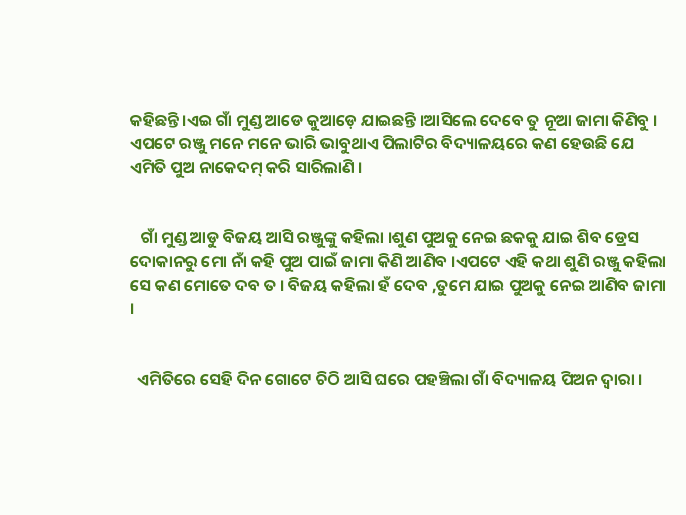କହିଛନ୍ତି ।ଏଇ ଗାଁ ମୁଣ୍ଡ ଆଡେ କୁଆଡ଼େ ଯାଇଛନ୍ତି ।ଆସିଲେ ଦେବେ ତୁ ନୂଆ ଜାମା କିଣିବୁ । ଏପଟେ ରଞ୍ଜୁ ମନେ ମନେ ଭାରି ଭାବୁଥାଏ ପିଲାଟିର ବିଦ୍ୟାଳୟରେ କଣ ହେଉଛି ଯେ ଏମିତି ପୁଅ ନାକେଦମ୍ କରି ସାରିଲାଣି ।


   ଗାଁ ମୁଣ୍ଡ ଆଡୁ ବିଜୟ ଆସି ରଞ୍ଜୁଙ୍କୁ କହିଲା ।ଶୁଣ ପୁଅକୁ ନେଇ ଛକକୁ ଯାଇ ଶିବ ଡ୍ରେସ ଦୋକାନରୁ ମୋ ନାଁ କହି ପୁଅ ପାଇଁ ଜାମା କିଣି ଆଣିବ ।ଏପଟେ ଏହି କଥା ଶୁଣି ରଞ୍ଜୁ କହିଲା ସେ କଣ ମୋତେ ଦବ ତ । ବିଜୟ କହିଲା ହଁ ଦେବ ,ତୁମେ ଯାଇ ପୁଅକୁ ନେଇ ଆଣିବ ଜାମା ।


  ଏମିତିରେ ସେହି ଦିନ ଗୋଟେ ଚିଠି ଆସି ଘରେ ପହଞ୍ଚିଲା ଗାଁ ବିଦ୍ୟାଳୟ ପିଅନ ଦ୍ଵାରା ।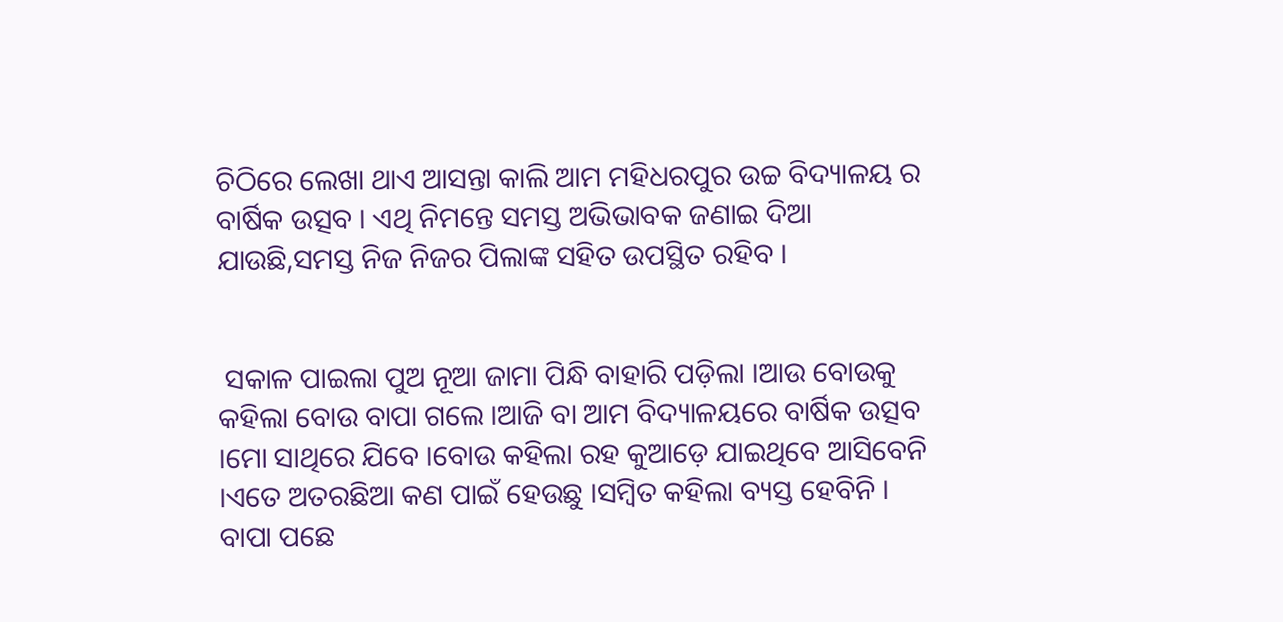ଚିଠିରେ ଲେଖା ଥାଏ ଆସନ୍ତା କାଲି ଆମ ମହିଧରପୁର ଉଚ୍ଚ ବିଦ୍ୟାଳୟ ର ବାର୍ଷିକ ଉତ୍ସବ । ଏଥି ନିମନ୍ତେ ସମସ୍ତ ଅଭିଭାବକ ଜଣାଇ ଦିଆ ଯାଉଛି,ସମସ୍ତ ନିଜ ନିଜର ପିଲାଙ୍କ ସହିତ ଉପସ୍ଥିତ ରହିବ ।


 ସକାଳ ପାଇଲା ପୁଅ ନୂଆ ଜାମା ପିନ୍ଧି ବାହାରି ପଡ଼ିଲା ।ଆଉ ବୋଉକୁ କହିଲା ବୋଉ ବାପା ଗଲେ ।ଆଜି ବା ଆମ ବିଦ୍ୟାଳୟରେ ବାର୍ଷିକ ଉତ୍ସବ ।ମୋ ସାଥିରେ ଯିବେ ।ବୋଉ କହିଲା ରହ କୁଆଡ଼େ ଯାଇଥିବେ ଆସିବେନି ।ଏତେ ଅତରଛିଆ କଣ ପାଇଁ ହେଉଛୁ ।ସମ୍ବିତ କହିଲା ବ୍ୟସ୍ତ ହେବିନି । ବାପା ପଛେ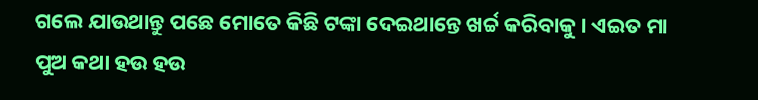ଗଲେ ଯାଉଥାନ୍ତୁ ପଛେ ମୋତେ କିଛି ଟଙ୍କା ଦେଇଥାନ୍ତେ ଖର୍ଚ୍ଚ କରିବାକୁ । ଏଇତ ମା ପୁଅ କଥା ହଉ ହଉ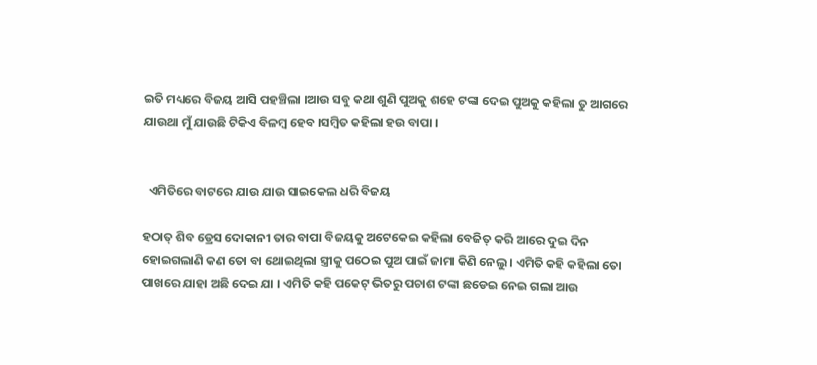ଇତି ମଧ୍ୟରେ ବିଜୟ ଆସି ପହଞ୍ଚିଲା ।ଆଉ ସବୁ କଥା ଶୁଣି ପୁଅକୁ ଶହେ ଟଙ୍କା ଦେଇ ପୁଅକୁ କହିଲା ତୁ ଆଗରେ ଯାଉଥା ମୁଁ ଯାଉଛି ଟିକିଏ ବିଳମ୍ବ ହେବ ।ସମ୍ବିତ କହିଲା ହଉ ବାପା ।


  ଏମିତିରେ ବାଟରେ ଯାଉ ଯାଉ ସାଇକେଲ ଧରି ବିଜୟ

ହଠାତ୍ ଶିବ ଡ୍ରେସ ଦୋକାନୀ ତାର ବାପା ବିଜୟକୁ ଅଟେକେଇ କହିଲା ବେଜିତ୍ କରି ଆରେ ଦୁଇ ଦିନ ହୋଇଗଲାଣି କଣ ତୋ ବା ଥୋଇଥିଲା ସ୍ତ୍ରୀକୁ ପଠେଇ ପୁଅ ପାଇଁ ଜାମା କିଣି ନେଲୁ । ଏମିତି କହି କହିଲା ତୋ ପାଖରେ ଯାହା ଅଛି ଦେଇ ଯା । ଏମିତି କହି ପକେଟ୍ ଭିତରୁ ପଚାଶ ଟଙ୍କା ଛଡେଇ ନେଇ ଗଲା ଆଉ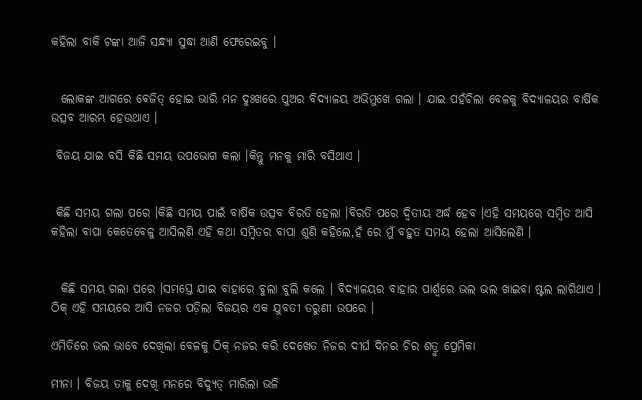କହିଲା ବାକି ଟଙ୍କା ଆଜି ସନ୍ଧ୍ୟା ସୁଦ୍ଧା ଆଣି ଫେରେଇବୁ ।


  ଲୋକଙ୍କ ଆଗରେ ଵେଜିତ୍ ହୋଇ ଭାରି ମନ ଦୁଃଖରେ ପୁଅର ବିଦ୍ୟାଳୟ ଅଭିମୁଖେ ଗଲା । ଯାଇ ପହଁଚିଲା ବେଳକୁ ବିଦ୍ୟାଳୟର ବାର୍ଷିକ ଉତ୍ସବ ଆରମ୍ଭ ହେଉଥାଏ ।

 ବିଜୟ ଯାଇ ବସି କିଛି ସମୟ ଉପଭୋଗ କଲା ।କିନ୍ତୁ ମନକୁ ମାରି ବସିଥାଏ ।


 କିଛି ସମୟ ଗଲା ପରେ ।କିଛି ସମୟ ପାଇଁ ବାର୍ଷିକ ଉତ୍ସବ ବିରତି ହେଲା ।ବିରତି ପରେ ଦ୍ଵିତୀୟ ଅର୍ଦ୍ଧ ହେବ ।ଏହି ସମୟରେ ସମ୍ବିତ ଆସି କହିଲା ବାପା କେତେବେଳୁ ଆସିଲଣି ଏହି କଥା ସମ୍ବିତର ବାପା ଶୁଣି କହିଲେ,ହଁ ରେ ମୁଁ ବହୁତ ସମୟ ହେଲା ଆସିଲେଣି ।


  କିଛି ସମୟ ଗଲା ପରେ ।ସମସ୍ତେ ଯାଇ ବାହାରେ ବୁଲା ବୁଲି କଲେ । ବିଦ୍ୟାଳୟର ବାହାର ପାର୍ଶ୍ଵରେ ଭଲ ଭଲ ଖାଇବା ଷ୍ଟଲ ଲାଗିଥାଏ । ଠିକ୍ ଏହି ସମୟରେ ଆସି ନଜର ପଡ଼ିଲା ବିଜୟର ଏକ ଯୁବତୀ ତରୁଣୀ ଉପରେ ।

ଏମିତିରେ ଭଲ ଭାବେ ଦେଖିଲା ବେଳକୁ ଠିକ୍ ନଜର କରି ଦେଖେତ ନିଜର ଦୀର୍ଘ ଦିନର ଚିର ଶତ୍ରୁ ପ୍ରେମିକା

ମୀନା । ବିଜୟ ତାକୁ ଦେଖି ମନରେ ବିଦ୍ୟୁତ୍ ମାରିଲା ଭଳି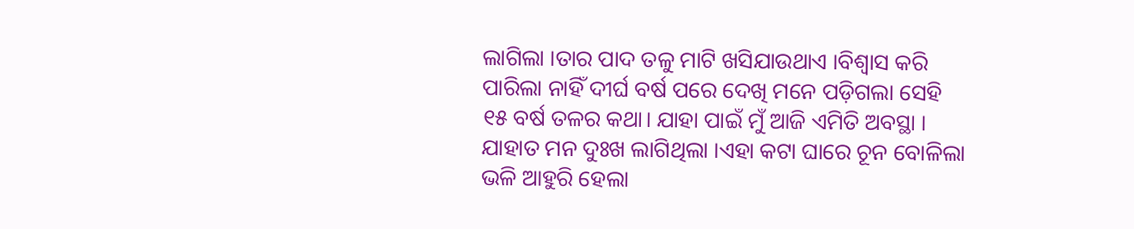ଲାଗିଲା ।ତାର ପାଦ ତଳୁ ମାଟି ଖସିଯାଉଥାଏ ।ବିଶ୍ୱାସ କରି ପାରିଲା ନାହିଁ ଦୀର୍ଘ ବର୍ଷ ପରେ ଦେଖି ମନେ ପଡ଼ିଗଲା ସେହି ୧୫ ବର୍ଷ ତଳର କଥା। ଯାହା ପାଇଁ ମୁଁ ଆଜି ଏମିତି ଅବସ୍ଥା । ଯାହାତ ମନ ଦୁଃଖ ଲାଗିଥିଲା ।ଏହା କଟା ଘାରେ ଚୂନ ବୋଳିଲା ଭଳି ଆହୁରି ହେଲା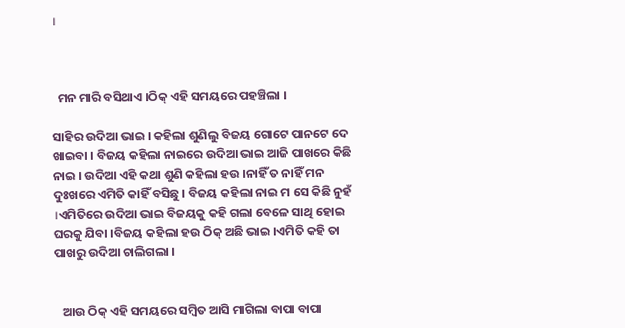।



  ମନ ମାରି ବସିଥାଏ ।ଠିକ୍ ଏହି ସମୟରେ ପହଞ୍ଚିଲା ।

ସାହିର ଉଦିଆ ଭାଇ । କହିଲା ଶୁଣିଲୁ ବିଜୟ ଗୋଟେ ପାନଟେ ଦେ ଖାଇବା । ବିଜୟ କହିଲା ନାଇରେ ଉଦିଆ ଭାଇ ଆଜି ପାଖରେ କିଛି ନାଇ । ଉଦିଆ ଏହି କଥା ଶୁଣି କହିଲା ହଉ ।ନାହିଁ ତ ନାହିଁ ମନ ଦୁଃଖରେ ଏମିତି କାହିଁ ବସିଛୁ । ବିଜୟ କହିଲା ନାଇ ମ ସେ କିଛି ନୁହଁ ।ଏମିତିରେ ଉଦିଆ ଭାଇ ବିଜୟକୁ କହି ଗଲା ବେଳେ ସାଥି ହୋଇ ଘରକୁ ଯିବା ।ବିଜୟ କହିଲା ହଉ ଠିକ୍ ଅଛି ଭାଇ ।ଏମିତି କହି ତା ପାଖରୁ ଉଦିଆ ଚାଲିଗଲା ।


   ଆଉ ଠିକ୍ ଏହି ସମୟରେ ସମ୍ବିତ ଆସି ମାଗିଲା ବାପା ବାପା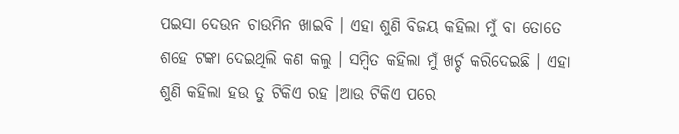ପଇସା ଦେଉନ ଚାଉମିନ ଖାଇବି । ଏହା ଶୁଣି ବିଜୟ କହିଲା ମୁଁ ବା ତୋତେ ଶହେ ଟଙ୍କା ଦେଇଥିଲି କଣ କଲୁ । ସମ୍ବିତ କହିଲା ମୁଁ ଖର୍ଚ୍ଚ କରିଦେଇଛି । ଏହା ଶୁଣି କହିଲା ହଉ ତୁ ଟିକିଏ ରହ ।ଆଉ ଟିକିଏ ପରେ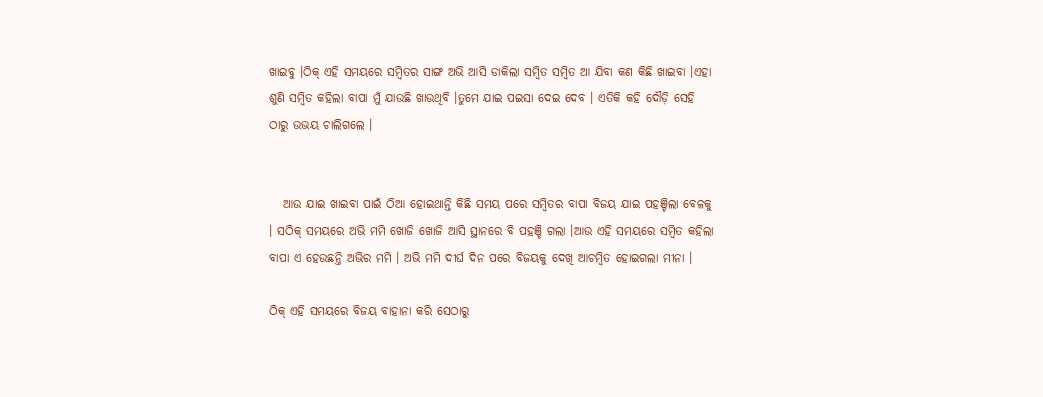ଖାଇବୁ ।ଠିକ୍ ଏହି ସମୟରେ ସମ୍ବିତର ସାଙ୍ଗ ଅଭି ଆସି ଡାକିଲା ସମ୍ବିତ ସମ୍ବିତ ଆ ଯିବା କଣ କିଛି ଖାଇବା ।ଏହା ଶୁଣି ସମ୍ବିତ କହିଲା ବାପା ମୁଁ ଯାଉଛି ଖାଉଥିବି ।ତୁମେ ଯାଇ ପଇସା ଦେଇ ଦେବ । ଏତିକି କହି ଦୌଡ଼ି ସେହି ଠାରୁ ଉଭୟ ଚାଲିଗଲେ ।


   ଆଉ ଯାଇ ଖାଇବା ପାଇଁ ଠିଆ ହୋଇଥାନ୍ତି କିଛି ସମୟ ପରେ ସମ୍ବିତର ବାପା ବିଜୟ ଯାଇ ପହଞ୍ଚିଲା ବେଳକୁ । ସଠିକ୍ ସମୟରେ ଅଭି ମମି ଖୋଜି ଖୋଜି ଆସି ସ୍ଥାନରେ ବି ପହଞ୍ଚି ଗଲା ।ଆଉ ଏହି ସମୟରେ ସମ୍ବିତ କହିଲା ବାପା ଏ ହେଉଛନ୍ତି ଅଭିର ମମି । ଅଭି ମମି ଦୀର୍ଘ ଦିନ ପରେ ବିଜୟକୁ ଦେଖି ଆଚମ୍ବିତ ହୋଇଗଲା ମୀନା ।

ଠିକ୍ ଏହି ସମୟରେ ବିଜୟ ବାହାନା କରି ସେଠାରୁ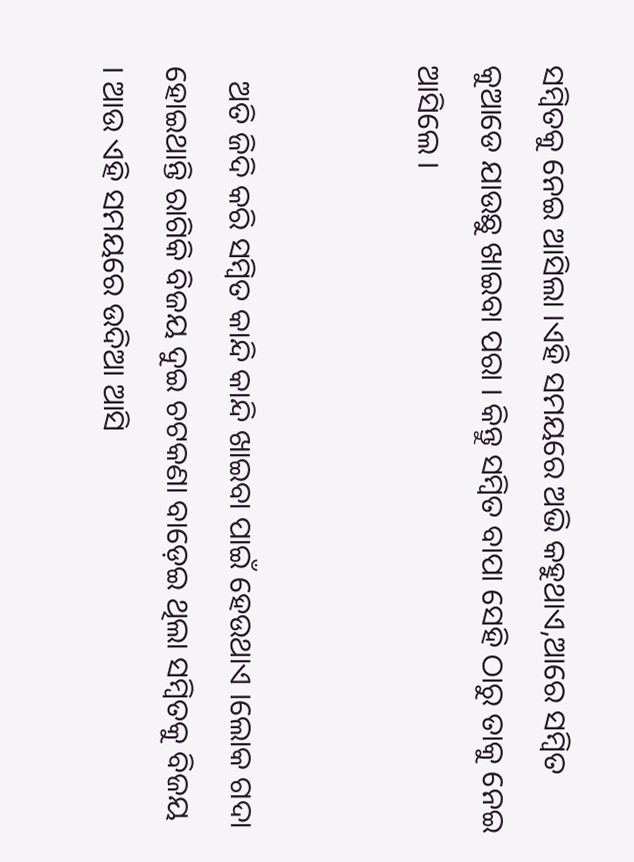ସମ୍ବିତକୁ ନେଇ ଆସିଲା ।ଏହି ସମୟରେ ଅଭି କହୁଥାଏ,ଆରେ ସମ୍ବିତ କୁଆଡେ ଯାଉଛୁ ଖାଇବା ପରା । କିନ୍ତୁ ସମ୍ବିତ ବାପା ସେହି ଠାରୁ ତାକୁ ନେଇ ଆସିଲେ ।


  ଅତି ଜିଦି କରି ସମ୍ବିତ କାନ୍ଦି କାନ୍ଦି ଖାଇବା ପାଇଁ ହେଉଥାଏ ।ଲୋକ ଗଦା ହୋଇଥାନ୍ତି ରାଗିକି ବିଜୟ ଦୁଇ ଚଟକଣା ବାଡ଼େଇ ଥିଲା ସମ୍ବିତକୁ ବିଜୟ । ଆଉ ଏହି ସମୟରେ ଉଦିଆ ଆସି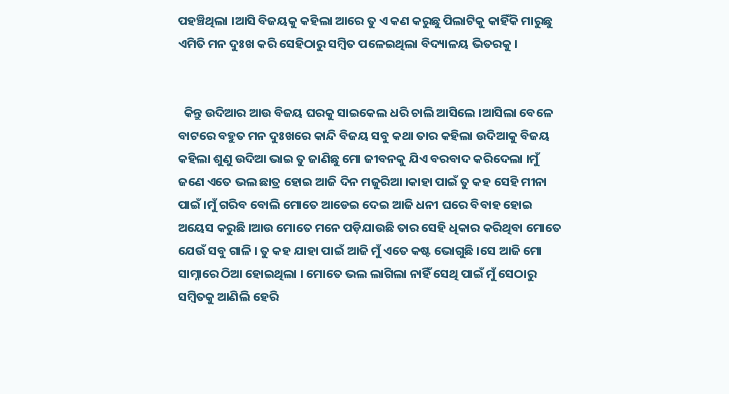ପହଞ୍ଚିଥିଲା ।ଆସି ବିଜୟକୁ କହିଲା ଆରେ ତୁ ଏ କଣ କରୁଛୁ ପିଲାଟିକୁ କାହିଁକି ମାରୁଛୁ ଏମିତି ମନ ଦୁଃଖ କରି ସେହିଠାରୁ ସମ୍ବିତ ପଳେଇଥିଲା ବିଦ୍ୟାଳୟ ଭିତରକୁ ।


  କିନ୍ତୁ ଉଦିଆର ଆଉ ବିଜୟ ଘରକୁ ସାଇକେଲ ଧରି ଚାଲି ଆସିଲେ ।ଆସିଲା ବେଳେ ବାଟରେ ବହୁତ ମନ ଦୁଃଖରେ କାନ୍ଦି ବିଜୟ ସବୁ କଥା ତାର କହିଲା ଉଦିଆକୁ ବିଜୟ କହିଲା ଶୁଣୁ ଉଦିଆ ଭାଇ ତୁ ଜାଣିଛୁ ମୋ ଜୀବନକୁ ଯିଏ ବରବାଦ କରିଦେଲା ।ମୁଁ ଜଣେ ଏତେ ଭଲ ଛାତ୍ର ହୋଇ ଆଜି ଦିନ ମଜୁରିଆ ।କାହା ପାଇଁ ତୁ କହ ସେହି ମୀନା ପାଇଁ ।ମୁଁ ଗରିବ ବୋଲି ମୋତେ ଆଡେଇ ଦେଇ ଆଜି ଧନୀ ଘରେ ବିବାହ ହୋଇ ଅୟେସ କରୁଛି ।ଆଉ ମୋତେ ମନେ ପଡ଼ିଯାଉଛି ତାର ସେହି ଧିକାର କରିଥିବା ମୋତେ ଯେଉଁ ସବୁ ଗାଳି । ତୁ କହ ଯାହା ପାଇଁ ଆଜି ମୁଁ ଏତେ କଷ୍ଟ ଭୋଗୁଛି ।ସେ ଆଜି ମୋ ସାମ୍ନାରେ ଠିଆ ହୋଇଥିଲା । ମୋତେ ଭଲ ଲାଗିଲା ନାହିଁ ସେଥି ପାଇଁ ମୁଁ ସେଠାରୁ ସମ୍ବିତକୁ ଆଣିଲି ହେରି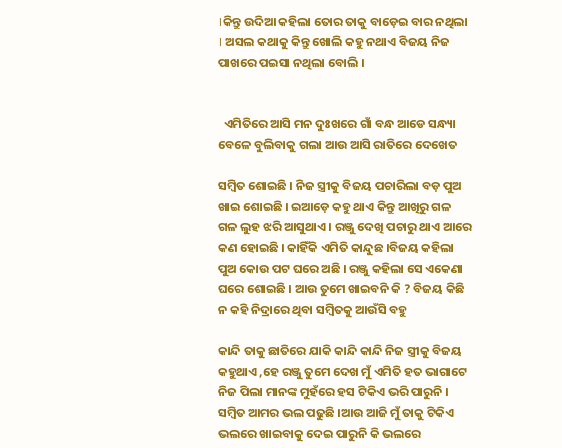।କିନ୍ତୁ ଉଦିଆ କହିଲା ତୋର ତାକୁ ବାଡ଼େଇ ବାର ନଥିଲା । ଅସଲ କଥାକୁ କିନ୍ତୁ ଖୋଲି କହୁ ନଥାଏ ବିଜୟ ନିଜ ପାଖରେ ପଇସା ନଥିଲା ବୋଲି ।


  ଏମିତିରେ ଆସି ମନ ଦୁଃଖରେ ଗାଁ ବନ୍ଧ ଆଡେ ସନ୍ଧ୍ୟା ବେଳେ ବୁଲିବାକୁ ଗଲା ଆଉ ଆସି ରାତିରେ ଦେଖେତ

ସମ୍ବିତ ଶୋଇଛି । ନିଜ ସ୍ତ୍ରୀକୁ ବିଜୟ ପଚାରିଲା ବଡ଼ ପୁଅ ଖାଇ ଶୋଇଛି । ଇଆଡ଼େ କହୁ ଥାଏ କିନ୍ତୁ ଆଖିରୁ ଗଳ ଗଳ ଲୁହ ଝରି ଆସୁଥାଏ । ରଞ୍ଜୁ ଦେଖି ପଚାରୁ ଥାଏ ଆରେ କଣ ହୋଇଛି । କାହିଁକି ଏମିତି କାନ୍ଦୁଛ ।ବିଜୟ କହିଲା ପୁଅ କୋଉ ପଟ ଘରେ ଅଛି । ରଞ୍ଜୁ କହିଲା ସେ ଏକେଣା ଘରେ ଶୋଇଛି । ଆଉ ତୁମେ ଖାଇବନି କି ? ବିଜୟ କିଛି ନ କହି ନିଦ୍ରାରେ ଥିବା ସମ୍ବିତକୁ ଆଉଁସି ବହୁ

କାନ୍ଦି ତାକୁ ଛାତିରେ ଯାକି କାନ୍ଦି କାନ୍ଦି ନିଜ ସ୍ତ୍ରୀକୁ ବିଜୟ କହୁଥାଏ ,ହେ ରଞ୍ଜୁ ତୁମେ ଦେଖ ମୁଁ ଏମିତି ହତ ଭାଗାଟେ ନିଜ ପିଲା ମାନଙ୍କ ମୁହଁରେ ହସ ଟିକିଏ ଭରି ପାରୁନି । ସମ୍ବିତ ଆମର ଭଲ ପଢୁଛି ।ଆଉ ଆଜି ମୁଁ ତାକୁ ଟିକିଏ ଭଲରେ ଖାଇବାକୁ ଦେଇ ପାରୁନି କି ଭଲରେ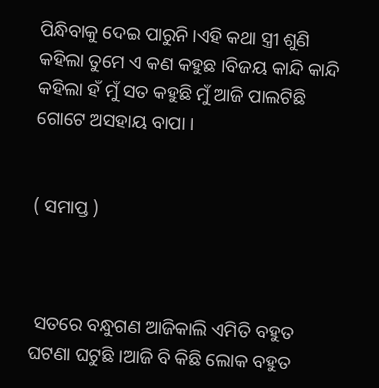ପିନ୍ଧିବାକୁ ଦେଇ ପାରୁନି ।ଏହି କଥା ସ୍ତ୍ରୀ ଶୁଣି କହିଲା ତୁମେ ଏ କଣ କହୁଛ ।ବିଜୟ କାନ୍ଦି କାନ୍ଦି କହିଲା ହଁ ମୁଁ ସତ କହୁଛି ମୁଁ ଆଜି ପାଲଟିଛି ଗୋଟେ ଅସହାୟ ବାପା ।


( ସମାପ୍ତ )



 ସତରେ ବନ୍ଧୁଗଣ ଆଜିକାଲି ଏମିତି ବହୁତ ଘଟଣା ଘଟୁଛି ।ଆଜି ବି କିଛି ଲୋକ ବହୁତ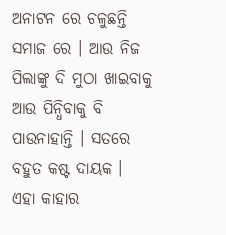ଅନାଟନ ରେ ଚଳୁଛନ୍ତି ସମାଜ ରେ । ଆଉ ନିଜ ପିଲାଙ୍କୁ ଦି ମୁଠା ଖାଇବାକୁ ଆଉ ପିନ୍ଧିବାକୁ ବି ପାଉନାହାନ୍ତି । ସତରେ ବହୁତ କଷ୍ଟ ଦାୟକ । ଏହା କାହାର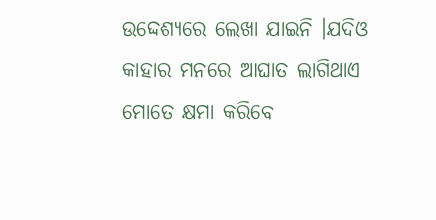ଉଦ୍ଦେଶ୍ୟରେ ଲେଖା ଯାଇନି ।ଯଦିଓ କାହାର ମନରେ ଆଘାତ ଲାଗିଥାଏ ମୋତେ କ୍ଷମା କରିବେ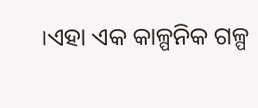।ଏହା ଏକ କାଳ୍ପନିକ ଗଳ୍ପ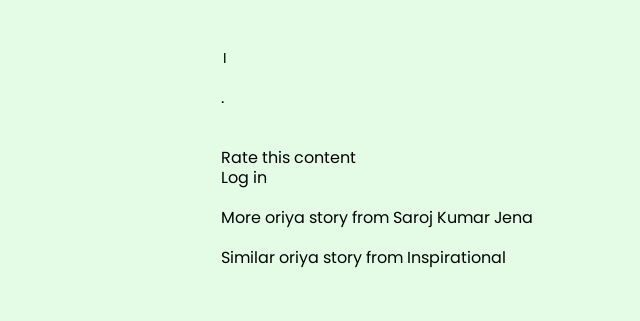।

.


Rate this content
Log in

More oriya story from Saroj Kumar Jena

Similar oriya story from Inspirational